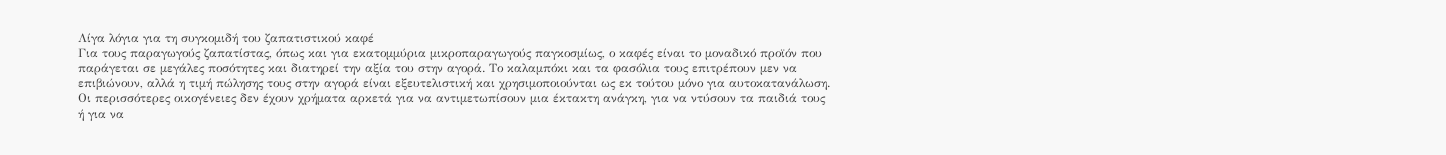Λίγα λόγια για τη συγκομιδή του ζαπατιστικού καφέ
Για τους παραγωγούς ζαπατίστας, όπως και για εκατομμύρια μικροπαραγωγούς παγκοσμίως, ο καφές είναι το μοναδικό προϊόν που παράγεται σε μεγάλες ποσότητες και διατηρεί την αξία του στην αγορά. Το καλαμπόκι και τα φασόλια τους επιτρέπουν μεν να επιβιώνουν, αλλά η τιμή πώλησης τους στην αγορά είναι εξευτελιστική και χρησιμοποιούνται ως εκ τούτου μόνο για αυτοκατανάλωση. Οι περισσότερες οικογένειες δεν έχουν χρήματα αρκετά για να αντιμετωπίσουν μια έκτακτη ανάγκη, για να ντύσουν τα παιδιά τους ή για να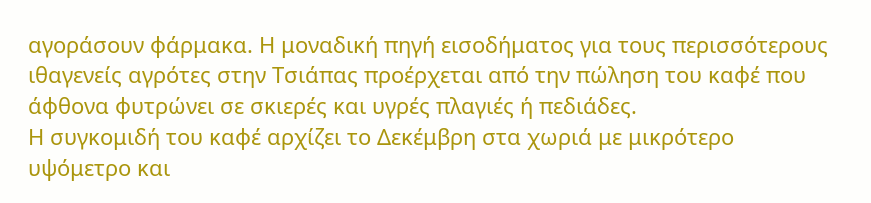αγοράσουν φάρμακα. Η μοναδική πηγή εισοδήματος για τους περισσότερους ιθαγενείς αγρότες στην Τσιάπας προέρχεται από την πώληση του καφέ που άφθονα φυτρώνει σε σκιερές και υγρές πλαγιές ή πεδιάδες.
Η συγκομιδή του καφέ αρχίζει το Δεκέμβρη στα χωριά με μικρότερο υψόμετρο και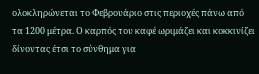ολοκληρώνεται το Φεβρουάριο στις περιοχές πάνω από τα 1200 μέτρα. Ο καρπός του καφέ ωριμάζει και κοκκινίζει δίνοντας έτσι το σύνθημα για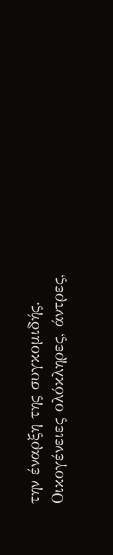την έναρξη της συγκομιδής. Οικογένειες ολόκληρες, άντρες,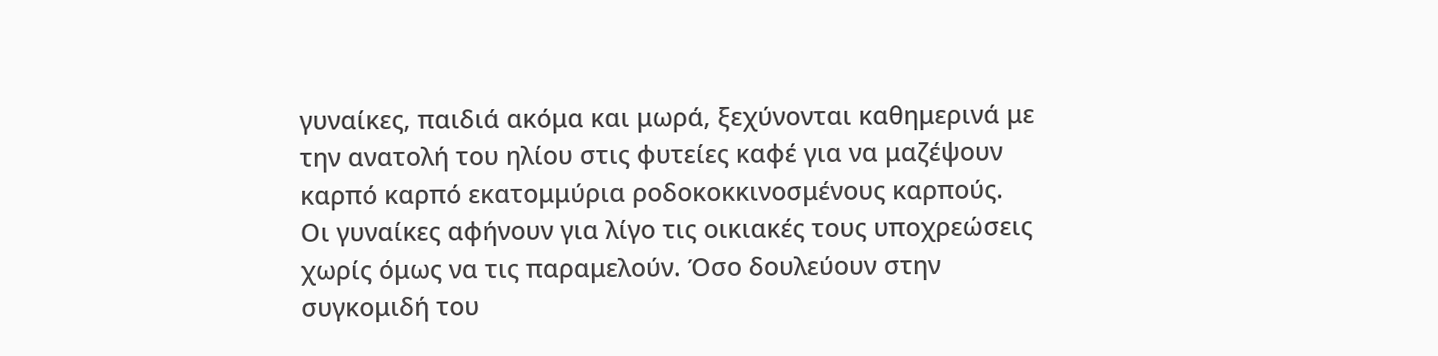γυναίκες, παιδιά ακόμα και μωρά, ξεχύνονται καθημερινά με την ανατολή του ηλίου στις φυτείες καφέ για να μαζέψουν καρπό καρπό εκατομμύρια ροδοκοκκινοσμένους καρπούς.
Οι γυναίκες αφήνουν για λίγο τις οικιακές τους υποχρεώσεις χωρίς όμως να τις παραμελούν. Όσο δουλεύουν στην συγκομιδή του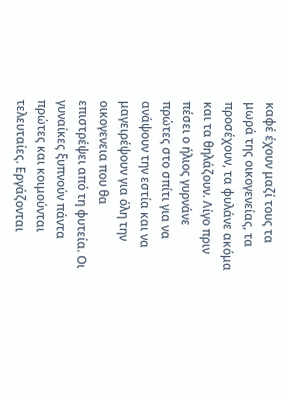καφέ έχουν μαζί τους τα μωρά της οικογενείας, τα προσέχουν, τα φυλάνε ακόμα και τα θηλάζουν. Λίγο πριν πέσει ο ήλιος γυρνάνε πρώτες στο σπίτι για να ανάψουν την εστία και να μαγειρέψουν για όλη την οικογενεια που θα επιστρέψει από τη φυτεία. Οι γυναίκες ξυπνούν πάντα πρώτες και κοιμούνται τελευταίες. Εργάζονται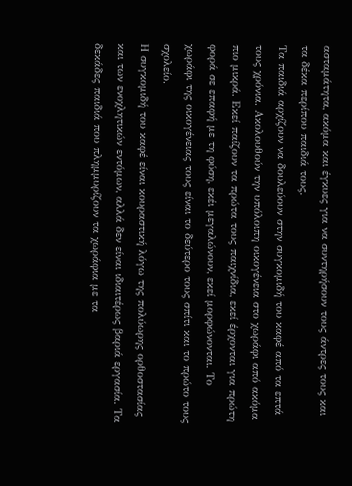ασταμάτητα, ακόμα και έγκυες για να συντηρήσουν τους άντρες τους και τα δέκα περίπου παιδιά τους.
Τα παιδιά αρχίζουν να δουλεύουν στην συγκομιδή του καφέ από τα επτά τους χρόνια. Ακολουθούν την υπόλοιπη οικογένεια στο χωράφι από ακόμα πιο μικρά. Εκεί παίζουν τα πρώτα τους παιχνίδια, εκεί έρχονται για πρώτη φορά σε επαφή με τη φύση, εκέι μεγαλώνουν, εκεί μορφώνονται. Το χωράφι της οικογένειας τους είναι το δεύτερο τους σπίτι και το πρώτο τους σχολείο.
Η συγκομιδή του καφέ είναι κουραστική λόγω της πολύωρης ορθοστασίας και των ενοχλητικών εντόμων, αλλά δεν είναι ιδιαιτέρως βαριά εργασία. Τα δεκάδες παιδιά που πλημμυρίζουν τα χωράφια με τα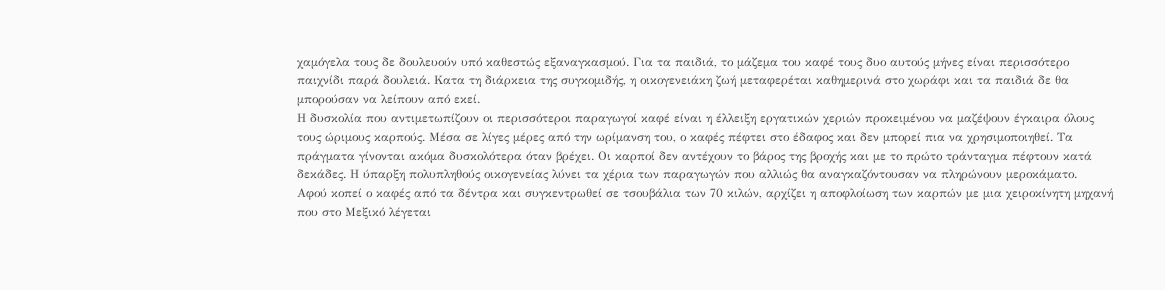χαμόγελα τους δε δουλευούν υπό καθεστώς εξαναγκασμού. Για τα παιδιά, το μάζεμα του καφέ τους δυο αυτούς μήνες είναι περισσότερο παιχνίδι παρά δουλειά. Κατα τη διάρκεια της συγκομιδής, η οικογενειάκη ζωή μεταφερέται καθημερινά στο χωράφι και τα παιδιά δε θα μπορούσαν να λείπουν από εκεί.
Η δυσκολία που αντιμετωπίζουν οι περισσότεροι παραγωγοί καφέ είναι η έλλειξη εργατικών χεριών προκειμένου να μαζέψουν έγκαιρα όλους τους ώριμους καρπούς. Μέσα σε λίγες μέρες από την ωρίμανση του, ο καφές πέφτει στο έδαφος και δεν μπορεί πια να χρησιμοποιηθεί. Τα πράγματα γίνονται ακόμα δυσκολότερα όταν βρέχει. Οι καρποί δεν αντέχουν το βάρος της βροχής και με το πρώτο τράνταγμα πέφτουν κατά δεκάδες. Η ύπαρξη πολυπληθούς οικογενείας λύνει τα χέρια των παραγωγών που αλλιώς θα αναγκαζόντουσαν να πληρώνουν μεροκάματο.
Αφού κοπεί ο καφές από τα δέντρα και συγκεντρωθεί σε τσουβάλια των 70 κιλών, αρχίζει η αποφλοίωση των καρπών με μια χειροκίνητη μηχανή που στο Μεξικό λέγεται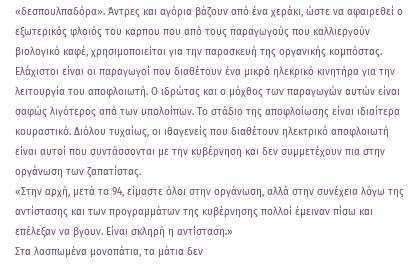«δεσπουλπαδόρα». Άντρες και αγόρια βάζουν από ένα χεράκι, ώστε να αφαιρεθεί ο εξωτερικός φλοιός του καρπου που από τους παραγωγούς που καλλιεργούν βιολογικό καφέ, χρησιμοποιείται για την παρασκευή της οργανικής κομπόστας.
Ελάχιστοι είναι οι παραγωγοί που διαθέτουν ένα μικρό ηλεκρικό κινητήρα για την λειτουργία του αποφλοιωτή. Ο ιδρώτας και ο μόχθος των παραγωγών αυτών είναι σαφώς λιγότερος από των υπολοίπων. Το στάδιο της αποφλοίωσης είναι ιδιαίτερα κουραστικό. Διόλου τυχαίως, οι ιθαγενείς που διαθέτουν ηλεκτρικό αποφλοιωτή είναι αυτοί που συντάσσονται με την κυβέρνηση και δεν συμμετέχουν πια στην οργάνωση των ζαπατίστας.
«Στην αρχή, μετά το 94, είμαστε όλοι στην οργάνωση, αλλά στην συνέχεια λόγω της αντίστασης και των προγραμμάτων της κυβέρνησης πολλοί έμειναν πίσω και επέλεξαν να βγουν. Είναι σκληρή η αντίσταση.»
Στα λασπωμένα μονοπάτια, τα μάτια δεν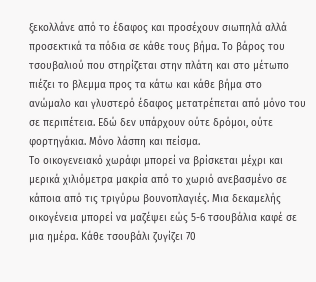ξεκολλάνε από το έδαφος και προσέχουν σιωπηλά αλλά προσεκτικά τα πόδια σε κάθε τους βήμα. Το βάρος του τσουβαλιού που στηρίζεται στην πλάτη και στο μέτωπο πιέζει το βλεμμα προς τα κάτω και κάθε βήμα στο ανώμαλο και γλυστερό έδαφος μετατρέπεται από μόνο του σε περιπέτεια. Εδώ δεν υπάρχουν ούτε δρόμοι, ούτε φορτηγάκια. Μόνο λάσπη και πείσμα.
Το οικογενειακό χωράφι μπορεί να βρίσκεται μέχρι και μερικά χιλιόμετρα μακρία από το χωριό ανεβασμένο σε κάποια από τις τριγύρω βουνοπλαγιές. Μια δεκαμελής οικογένεια μπορεί να μαζέψει εώς 5-6 τσουβάλια καφέ σε μια ημέρα. Κάθε τσουβάλι ζυγίζει 70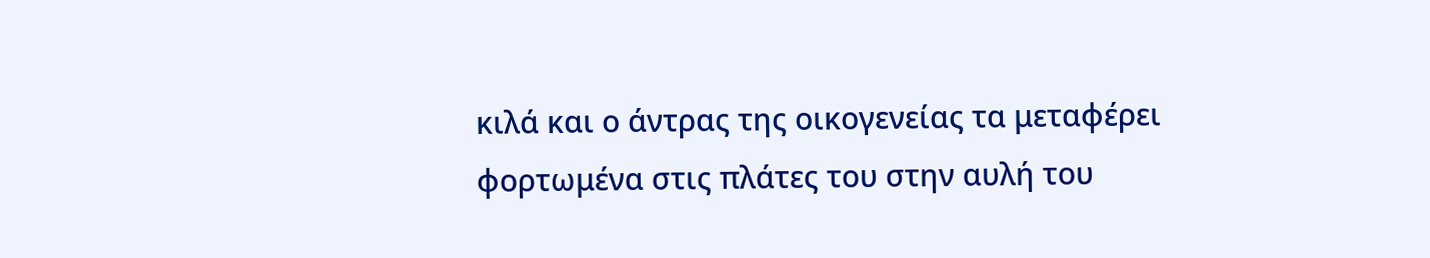κιλά και ο άντρας της οικογενείας τα μεταφέρει φορτωμένα στις πλάτες του στην αυλή του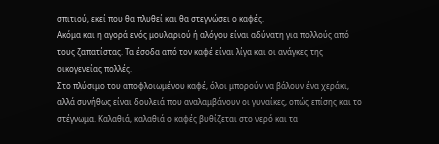σπιτιού, εκεί που θα πλυθεί και θα στεγνώσει ο καφές.
Ακόμα και η αγορά ενός μουλαριού ή αλόγου είναι αδύνατη για πολλούς από τους ζαπατίστας. Τα έσοδα από τον καφέ είναι λίγα και οι ανάγκες της οικογενείας πολλές.
Στο πλύσιμο του αποφλοιωμένου καφέ, όλοι μπορούν να βάλουν ένα χεράκι, αλλά συνήθως είναι δουλειά που αναλαμβάνουν οι γυναίκες, οπώς επίσης και το στέγνωμα. Καλαθιά, καλαθιά ο καφές βυθίζεται στο νερό και τα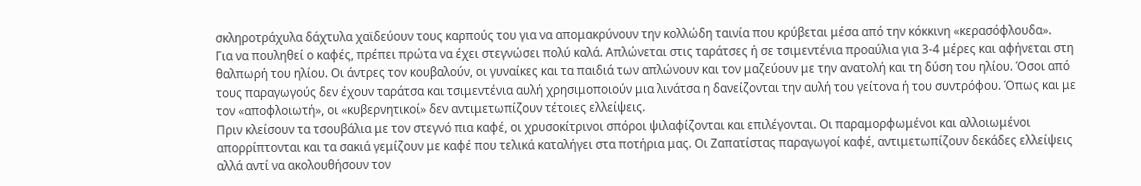σκληροτράχυλα δάχτυλα χαϊδεύουν τους καρπούς του για να απομακρύνουν την κολλώδη ταινία που κρύβεται μέσα από την κόκκινη «κερασόφλουδα».
Για να πουληθεί ο καφές, πρέπει πρώτα να έχει στεγνώσει πολύ καλά. Απλώνεται στις ταράτσες ή σε τσιμεντένια προαύλια για 3-4 μέρες και αφήνεται στη θαλπωρή του ηλίου. Οι άντρες τον κουβαλούν, οι γυναίκες και τα παιδιά των απλώνουν και τον μαζεύουν με την ανατολή και τη δύση του ηλίου. Όσοι από τους παραγωγούς δεν έχουν ταράτσα και τσιμεντένια αυλή χρησιμοποιούν μια λινάτσα η δανείζονται την αυλή του γείτονα ή του συντρόφου. Όπως και με τον «αποφλοιωτή», οι «κυβερνητικοί» δεν αντιμετωπίζουν τέτοιες ελλείψεις.
Πριν κλείσουν τα τσουβάλια με τον στεγνό πια καφέ, οι χρυσοκίτρινοι σπόροι ψιλαφίζονται και επιλέγονται. Οι παραμορφωμένοι και αλλοιωμένοι απορρίπτονται και τα σακιά γεμίζουν με καφέ που τελικά καταλήγει στα ποτήρια μας. Οι Ζαπατίστας παραγωγοί καφέ, αντιμετωπίζουν δεκάδες ελλείψεις αλλά αντί να ακολουθήσουν τον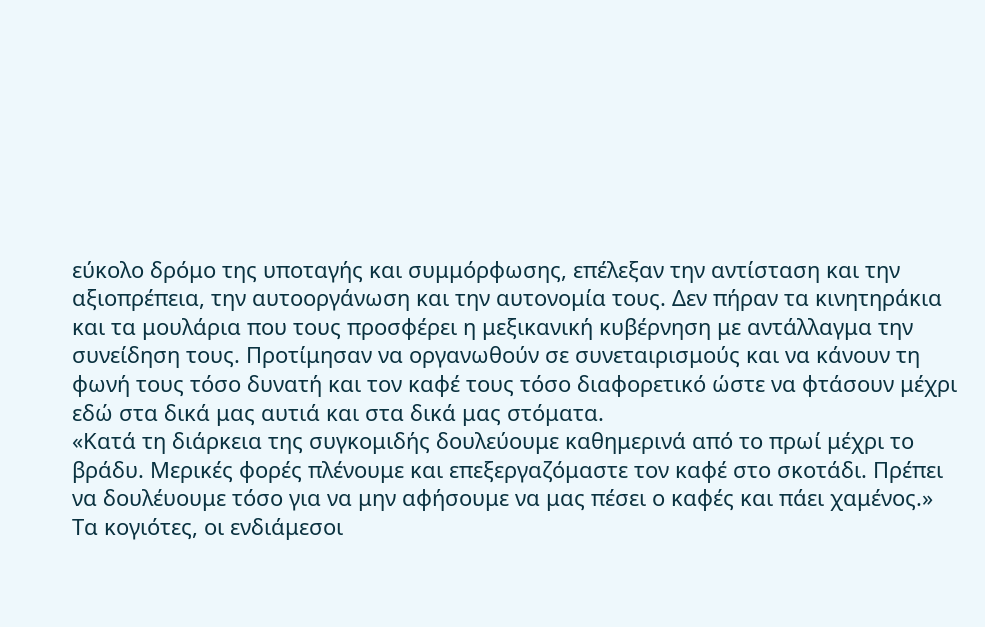εύκολο δρόμο της υποταγής και συμμόρφωσης, επέλεξαν την αντίσταση και την αξιοπρέπεια, την αυτοοργάνωση και την αυτονομία τους. Δεν πήραν τα κινητηράκια και τα μουλάρια που τους προσφέρει η μεξικανική κυβέρνηση με αντάλλαγμα την συνείδηση τους. Προτίμησαν να οργανωθούν σε συνεταιρισμούς και να κάνουν τη φωνή τους τόσο δυνατή και τον καφέ τους τόσο διαφορετικό ώστε να φτάσουν μέχρι εδώ στα δικά μας αυτιά και στα δικά μας στόματα.
«Κατά τη διάρκεια της συγκομιδής δουλεύουμε καθημερινά από το πρωί μέχρι το βράδυ. Μερικές φορές πλένουμε και επεξεργαζόμαστε τον καφέ στο σκοτάδι. Πρέπει να δουλέυουμε τόσο για να μην αφήσουμε να μας πέσει ο καφές και πάει χαμένος.»
Τα κογιότες, οι ενδιάμεσοι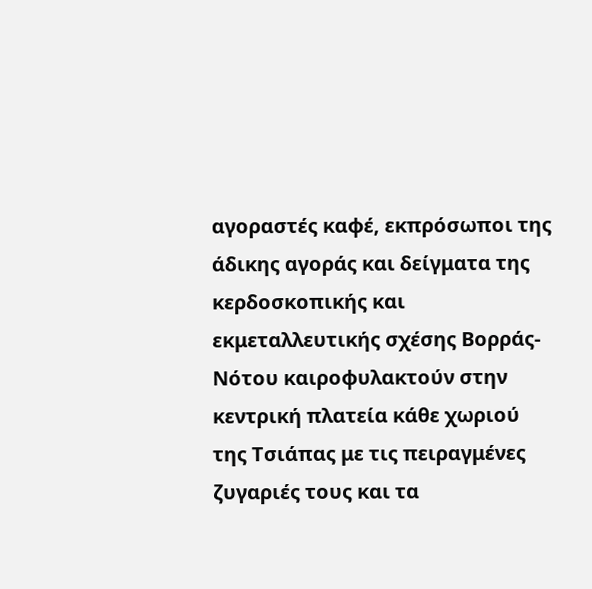αγοραστές καφέ, εκπρόσωποι της άδικης αγοράς και δείγματα της κερδοσκοπικής και εκμεταλλευτικής σχέσης Βορράς-Νότου καιροφυλακτούν στην κεντρική πλατεία κάθε χωριού της Τσιάπας με τις πειραγμένες ζυγαριές τους και τα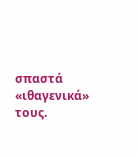σπαστά «ιθαγενικά» τους.